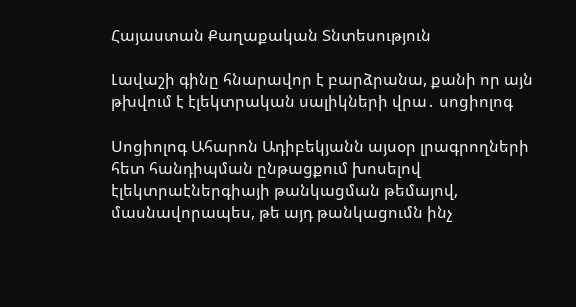Հայաստան Քաղաքական Տնտեսություն

Լավաշի գինը հնարավոր է բարձրանա, քանի որ այն թխվում է էլեկտրական սալիկների վրա․ սոցիոլոգ

Սոցիոլոգ Ահարոն Ադիբեկյանն այսօր լրագրողների հետ հանդիպման ընթացքում խոսելով էլեկտրաէներգիայի թանկացման թեմայով, մասնավորապես, թե այդ թանկացումն ինչ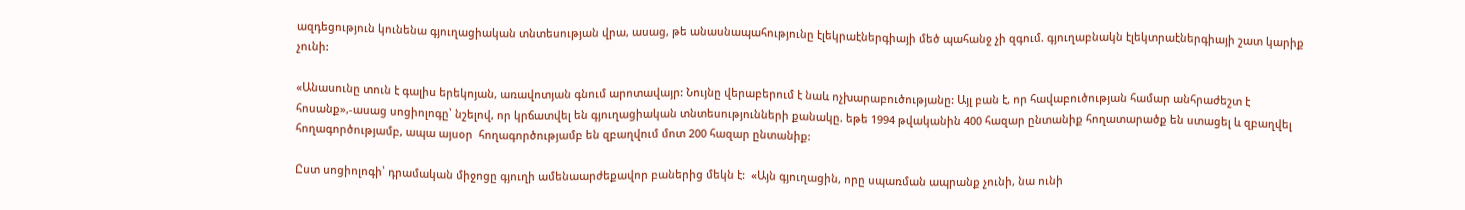ազդեցություն կունենա գյուղացիական տնտեսության վրա, ասաց, թե անասնապահությունը էլեկրաէներգիայի մեծ պահանջ չի զգում. գյուղաբնակն էլեկտրաէներգիայի շատ կարիք չունի:

«Անասունը տուն է գալիս երեկոյան, առավոտյան գնում արոտավայր: Նույնը վերաբերում է նաև ոչխարաբուծությանը: Այլ բան է, որ հավաբուծության համար անհրաժեշտ է հոսանք»,-ասաց սոցիոլոգը՝ նշելով, որ կրճատվել են գյուղացիական տնտեսությունների քանակը. եթե 1994 թվականին 400 հազար ընտանիք հողատարածք են ստացել և զբաղվել հողագործությամբ, ապա այսօր  հողագործությամբ են զբաղվում մոտ 200 հազար ընտանիք:

Ըստ սոցիոլոգի՝ դրամական միջոցը գյուղի ամենաարժեքավոր բաներից մեկն է:  «Այն գյուղացին, որը սպառման ապրանք չունի, նա ունի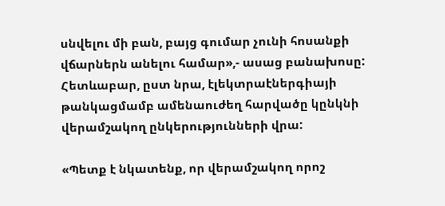սնվելու մի բան, բայց գումար չունի հոսանքի վճարներն անելու համար»,- ասաց բանախոսը: Հետևաբար, ըստ նրա, էլեկտրաէներգիայի թանկացմամբ ամենաուժեղ հարվածը կընկնի վերամշակող ընկերությունների վրա:

«Պետք է նկատենք, որ վերամշակող որոշ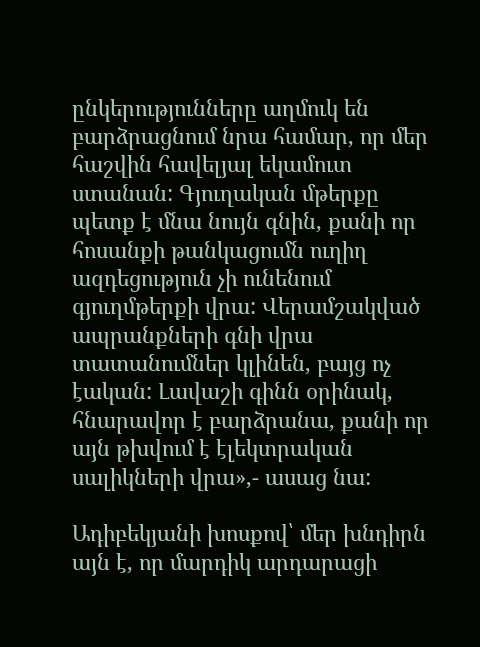ընկերությունները աղմուկ են բարձրացնում նրա համար, որ մեր հաշվին հավելյալ եկամուտ ստանան: Գյուղական մթերքը պետք է մնա նույն գնին, քանի որ հոսանքի թանկացումն ուղիղ ազդեցություն չի ունենում գյուղմթերքի վրա: Վերամշակված ապրանքների գնի վրա տատանումներ կլինեն, բայց ոչ էական: Լավաշի գինն օրինակ, հնարավոր է բարձրանա, քանի որ այն թխվում է էլեկտրական սալիկների վրա»,- ասաց նա:

Ադիբեկյանի խոսքով՝ մեր խնդիրն այն է, որ մարդիկ արդարացի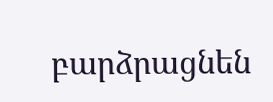բարձրացնեն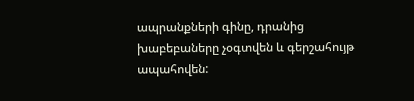ապրանքների գինը, դրանից  խաբեբաները չօգտվեն և գերշահույթ ապահովեն: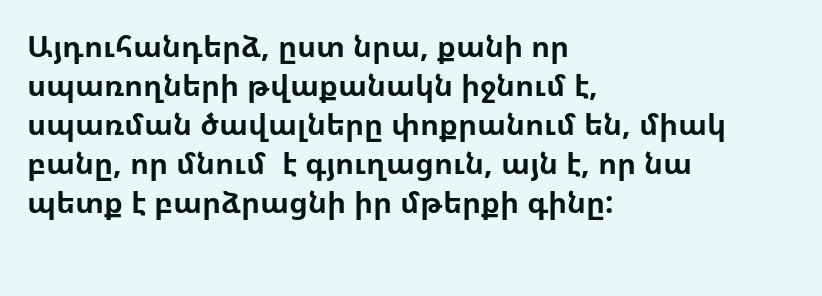Այդուհանդերձ, ըստ նրա, քանի որ սպառողների թվաքանակն իջնում է, սպառման ծավալները փոքրանում են, միակ բանը, որ մնում  է գյուղացուն, այն է, որ նա պետք է բարձրացնի իր մթերքի գինը: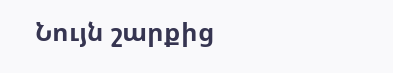Նույն շարքից